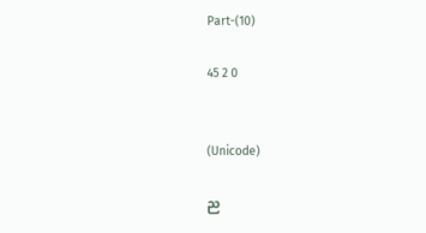Part-(10)

45 2 0


(Unicode)

ည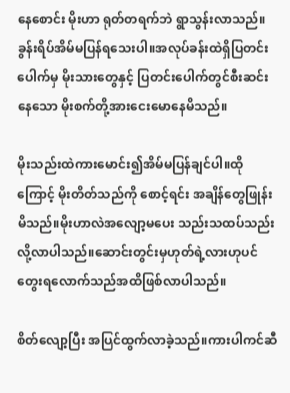နေစောင်း မိုးဟာ ရုတ်တရက်ဘဲ ရွာသွန်းလာသည်။ခွန်းရိပ်အိမ်မပြန်ရသေးပါ။အလုပ်ခန်းထဲရှိပြတင်းပေါက်မှ မိုးသားတွေနှင့် ပြတင်းပေါက်တွင်စီးဆင်းနေသော မိုးစက်တို့အားငေးမောနေမိသည်။

မိုးသည်းထဲကားမောင်း၍အိမ်မပြန်ချင်ပါ။ထိုကြောင့် မိုးတိတ်သည်ကို စောင့်ရင်း အချိန်တွေဖြုန်းမိသည်။မိုးဟာလဲအလျော့မပေး သည်းသထပ်သည်းလို့လာပါသည်။ဆောင်းတွင်းမှဟုတ်ရဲ့လားဟုပင် တွေးရလောက်သည်အထိဖြစ်လာပါသည်။

စိတ်လျော့ပြီး အပြင်ထွက်လာခဲ့သည်။ကားပါကင်ဆီ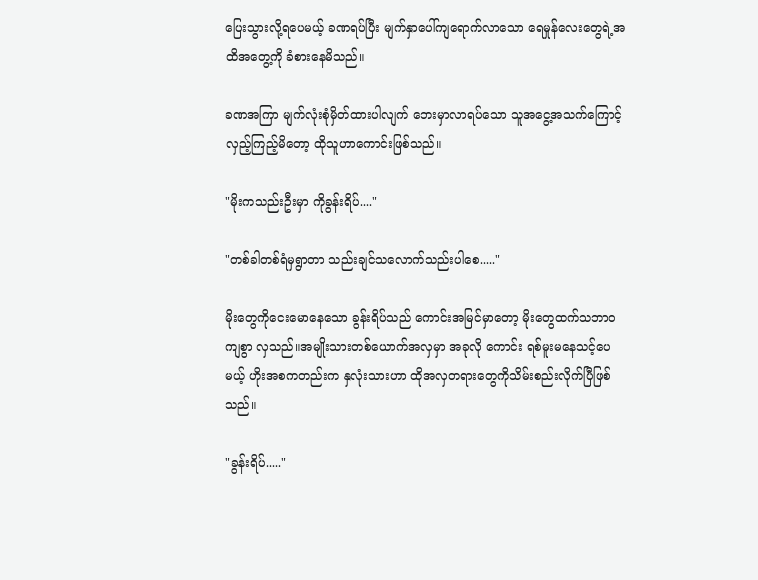ပြေးသွားလို့ရပေမယ့် ခဏရပ်ပြီး မျက်နှာပေါ်ကျရောက်လာသော ရေမှုန်လေးတွေရဲ့အထိအတွေ့ကို ခံစားနေမိသည်။

ခဏအကြာ မျက်လုံးစုံမှိတ်ထားပါလျက် ဘေးမှာလာရပ်သော သူအငွေ့အသက်ကြောင့် လှည့်ကြည့်မိတော့ ထိုသူဟာကောင်းဖြစ်သည်။

"မိုးကသည်းဦးမှာ ကိုခွန်းရိပ်...."

"တစ်ခါတစ်ရံမှရွာတာ သည်းချင်သလောက်သည်းပါစေ....."

မိုးတွေကိုငေးမောနေသော ခွန်းရိပ်သည် ကောင်းအမြင်မှာတော့ မိုးတွေထက်သဘာဝကျစွာ လှသည်။အမျိုးသားတစ်ယောက်အလှမှာ အခုလို ကောင်း ရစ်မူးမနေသင့်ပေမယ့် ဟိုးအစကတည်းက နှလုံးသားဟာ ထိုအလှတရားတွေကိုသိမ်းစည်းလိုက်ပြီဖြစ်သည်။

"ခွန်းရိပ်....."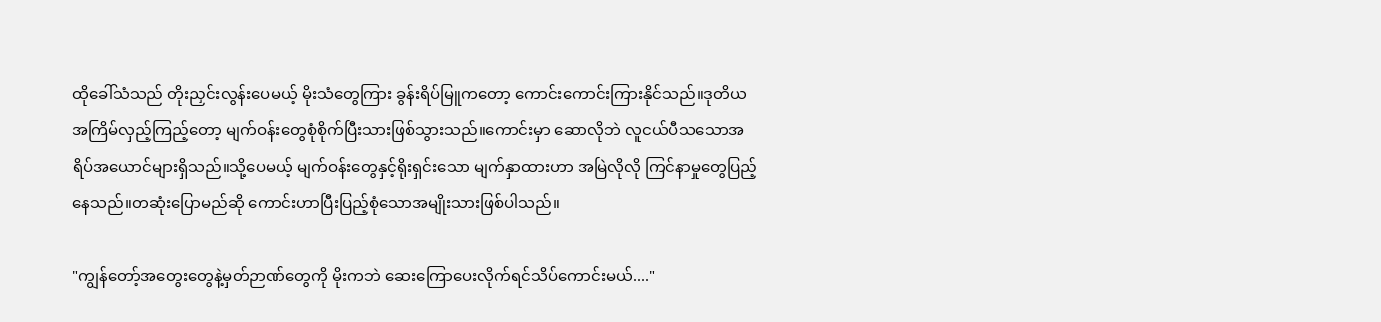ထိုခေါ်သံသည် တိုးညှင်းလွန်းပေမယ့် မိုးသံတွေကြား ခွန်းရိပ်မြူကတော့ ကောင်းကောင်းကြားနိုင်သည်။ဒုတိယအကြိမ်လှည့်ကြည့်တော့ မျက်ဝန်းတွေစုံစိုက်ပြီးသားဖြစ်သွားသည်။ကောင်းမှာ ဆောလိုဘဲ လူငယ်ပီသသောအရိပ်အယောင်များရှိသည်။သို့ပေမယ့် မျက်ဝန်းတွေနှင့်ရိုးရှင်းသော မျက်နှာထားဟာ အမြဲလိုလို ကြင်နာမှုတွေပြည့်နေသည်။တဆုံးပြောမည်ဆို ကောင်းဟာပြီးပြည့်စုံသောအမျိုးသားဖြစ်ပါသည်။

"ကျွန်တော့်အတွေးတွေနဲ့မှတ်ဉာဏ်တွေကို မိုးကဘဲ ဆေးကြောပေးလိုက်ရင်သိပ်ကောင်းမယ်...."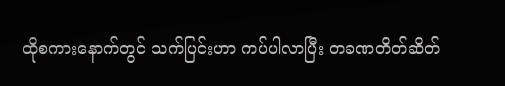ထိုစကားနောက်တွင် သက်ပြင်းဟာ ကပ်ပါလာပြီး တခဏတိတ်ဆိတ်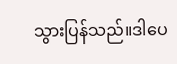သွားပြန်သည်။ဒါပေ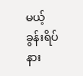မယ့် ခွန်းရိပ်နား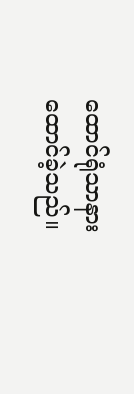ထောင်ရုံသာနားထောင်ခဲ့သည်။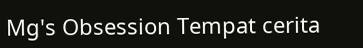Mg's Obsession Tempat cerita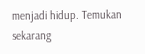menjadi hidup. Temukan sekarang